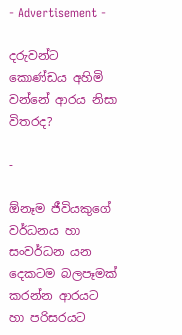- Advertisement -

දරුවන්ට කොණ්ඩය අහිමි වන්නේ ආරය නිසා විතරද?

-

ඕනෑම ජීවියකුගේ වර්ධනය හා සංවර්ධන යන දෙකටම බලපෑමක් කරන්න ආරයට හා පරිසරයට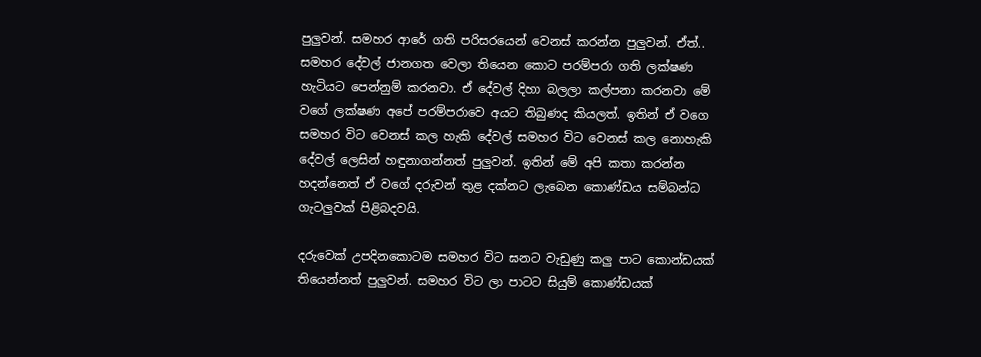පුලුවන්. සමහර ආරේ ගති පරිසරයෙන් වෙනස් කරන්න පුලුවන්. ඒත්.. සමහර දේවල් ජානගත වෙලා තියෙන කොට පරම්පරා ගති ලක්ෂණ හැටියට පෙන්නුම් කරනවා. ඒ දේවල් දිහා බලලා කල්පනා කරනවා මේ වගේ ලක්ෂණ අපේ පරම්පරාවෙ අයට තිබුණද කියලත්. ඉතින් ඒ වගෙ සමහර විට වෙනස් කල හැකි දේවල් සමහර විට වෙනස් කල නොහැකි දේවල් ලෙසින් හඳුනාගන්නත් පුලුවන්. ඉතින් මේ අපි කතා කරන්න හදන්නෙත් ඒ වගේ දරුවන් තුළ දක්නට ලැබෙන කොණ්ඩය සම්බන්ධ ගැටලුවක් පිළිබදවයි.

දරුවෙක් උපදිනකොටම සමහර විට ඝනට වැඩුණු කලු පාට කොන්ඩයක් තියෙන්නත් පුලුවන්. සමහර විට ලා පාටට සියුම් කොණ්ඩයක්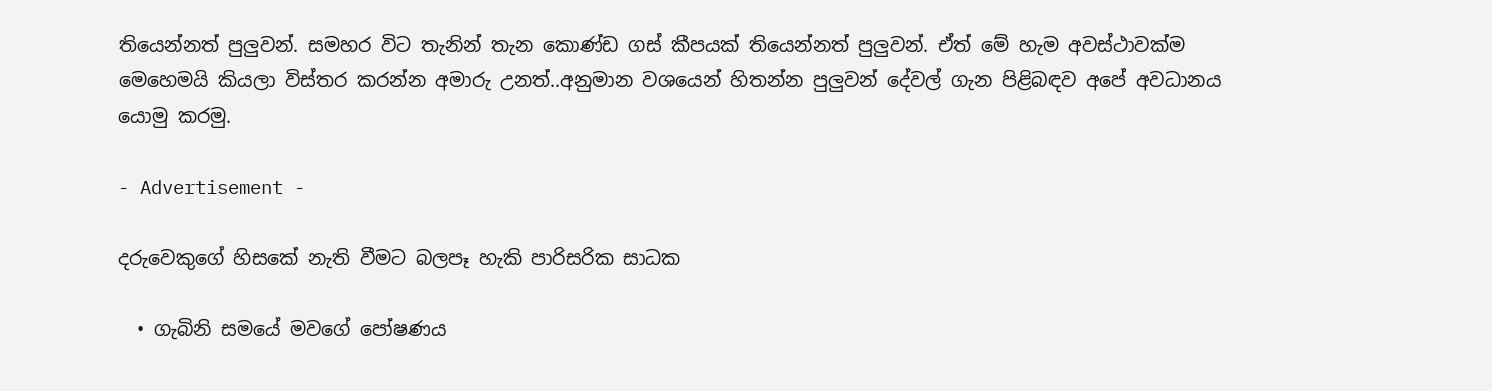තියෙන්නත් පුලුවන්. සමහර විට තැනින් තැන කොණ්ඩ ගස් කීපයක් තියෙන්නත් පුලුවන්. ඒත් මේ හැම අවස්ථාවක්ම මෙහෙමයි කියලා විස්තර කරන්න අමාරු උනත්..අනුමාන වශයෙන් හිතන්න පුලුවන් දේවල් ගැන පිළිබඳව අපේ අවධානය යොමු කරමු.

- Advertisement -

දරුවෙකුගේ හිසකේ නැති වීමට බලපෑ හැකි පාරිසරික සාධක

  • ගැබිනි සමයේ මවගේ පෝෂණය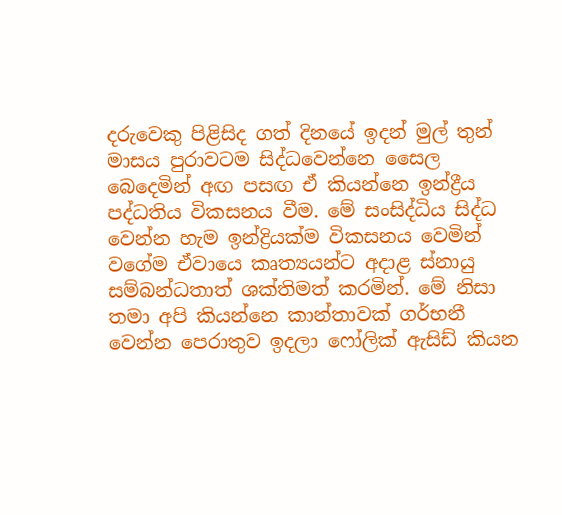දරුවෙකු පිළිසිද ගත් දිනයේ ඉදන් මුල් තුන් මාසය පුරාවටම සිද්ධවෙන්නෙ සෛල බෙදෙමින් අඟ පසඟ ඒ කියන්නෙ ඉන්ද්‍රීය පද්ධතිය විකසනය වීම. මේ සංසිද්ධිය සිද්ධ වෙන්න හැම ඉන්ද්‍රියක්ම විකසනය වෙමින් වගේම ඒවායෙ කෘත්‍යයන්ට අදාළ ස්නායු සම්බන්ධතාත් ශක්තිමත් කරමින්. මේ නිසා තමා අපි කියන්නෙ කාන්තාවක් ගර්භනී වෙන්න පෙරාතුව ඉදලා ෆෝලික් ඇසිඩ් කියන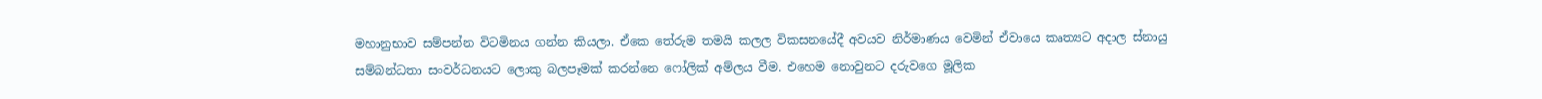මහානුභාව සම්පන්න විටමිනය ගන්න කියලා. ඒකෙ තේරුම තමයි කලල විකසනයේදී අවයව නිර්මාණය වෙමින් ඒවායෙ කෘත්‍යට අදාල ස්නායු සම්බන්ධතා සංවර්ධනයට ලොකු බලපෑමක් කරන්නෙ ෆෝලික් අම්ලය වීම. එහෙම නොවුනට දරුවගෙ මූලික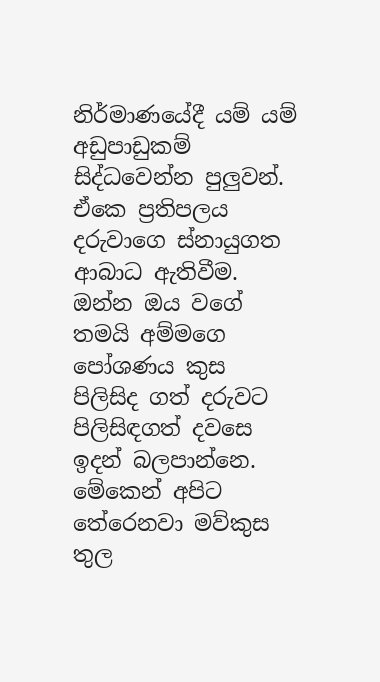නිර්මාණයේදී යම් යම් අඩුපාඩුකම් සිද්ධවෙන්න පුලුවන්. ඒකෙ ප්‍රතිපලය දරුවාගෙ ස්නායුගත ආබාධ ඇතිවීම. ඔන්න ඔය වගේ තමයි අම්මගෙ පෝශණය කුස පිලිසිද ගත් දරුවට පිලිසිඳගත් දවසෙ ඉදන් බලපාන්නෙ. මේකෙන් අපිට තේරෙනවා මව්කුස තුල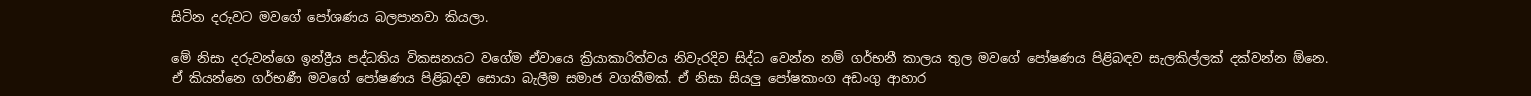සිටින දරුවට මවගේ පෝශණය බලපානවා කියලා.

මේ නිසා දරුවන්ගෙ ඉන්ද්‍රීය පද්ධතිය විකසනයට වගේම ඒවායෙ ක්‍රියාකාරිත්වය නිවැරදිව සිද්ධ වෙන්න නම් ගර්භනී කාලය තුල මවගේ පෝෂණය පිළිබඳව සැලකිල්ලක් දක්වන්න ඕනෙ. ඒ කියන්නෙ ගර්භණී මවගේ පෝෂණය පිළිබදව සොයා බැලීම සමාජ වගකීමක්. ඒ නිසා සියලු පෝෂකාංග අඩංගු ආහාර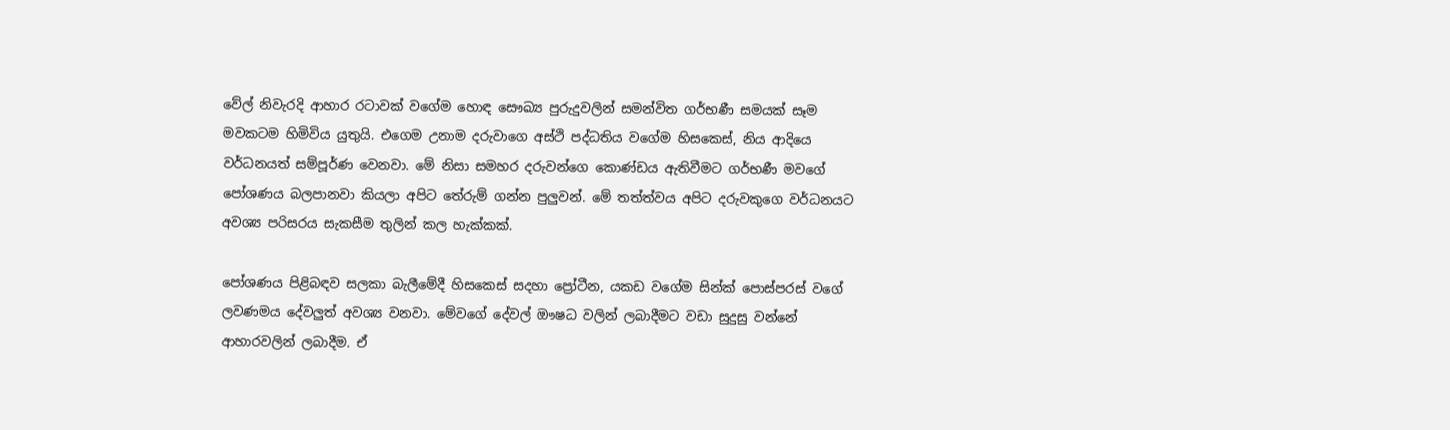වේල් නිවැරදි ආහාර රටාවක් වගේම හොඳ සෞඛ්‍ය පුරුදුවලින් සමන්විත ගර්භණී සමයක් සෑම මවකටම හිමිවිය යුතුයි. එගෙම උනාම දරුවාගෙ අස්ථි පද්ධතිය වගේම හිසකෙස්, නිය ආදියෙ වර්ධනයත් සම්පූර්ණ වෙනවා. මේ නිසා සමහර දරුවන්ගෙ කොණ්ඩය ඇතිවීමට ගර්භණී මවගේ පෝශණය බලපානවා කියලා අපිට තේරුම් ගන්න පුලුවන්. මේ තත්ත්වය අපිට දරුවකුගෙ වර්ධනයට අවශ්‍ය පරිසරය සැකසීම තුලින් කල හැක්කක්.

පෝශණය පිළිබඳව සලකා බැලීමේදී හිසකෙස් සදහා ප්‍රෝටීන, යකඩ වගේම සින්ක් පොස්පරස් වගේ ලවණමය දේවලුත් අවශ්‍ය වනවා. මේවගේ දේවල් ඖෂධ වලින් ලබාදීමට වඩා සුදුසු වන්නේ ආහාරවලින් ලබාදීම. ඒ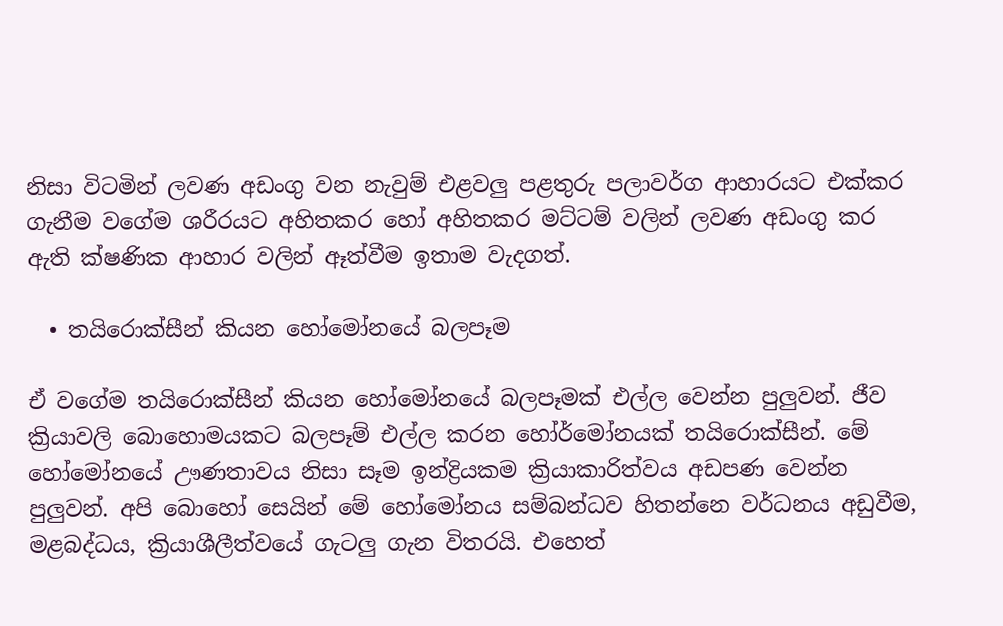නිසා විටමින් ලවණ අඩංගු වන නැවුම් එළවලු පළතුරු පලාවර්ග ආහාරයට එක්කර ගැනීම වගේම ශරීරයට අහිතකර හෝ අහිතකර මට්ටම් වලින් ලවණ අඩංගු කර ඇති ක්ෂණික ආහාර වලින් ඈත්වීම ඉතාම වැදගත්.

  • තයිරොක්සීන් කියන හෝමෝනයේ බලපෑම

ඒ වගේම තයිරොක්සීන් කියන හෝමෝනයේ බලපෑමක් එල්ල වෙන්න පුලුවන්. ජීව ක්‍රියාවලි බොහොමයකට බලපෑම් එල්ල කරන හෝර්මෝනයක් තයිරොක්සීන්. මේ හෝමෝනයේ ඌණතාවය නිසා සෑම ඉන්ද්‍රියකම ක්‍රියාකාරිත්වය අඩපණ වෙන්න පුලුවන්. අපි බොහෝ සෙයින් මේ හෝමෝනය සම්බන්ධව හිතන්නෙ වර්ධනය අඩුවීම, මළබද්ධය, ක්‍රියාශීලීත්වයේ ගැටලු ගැන විතරයි. එහෙත්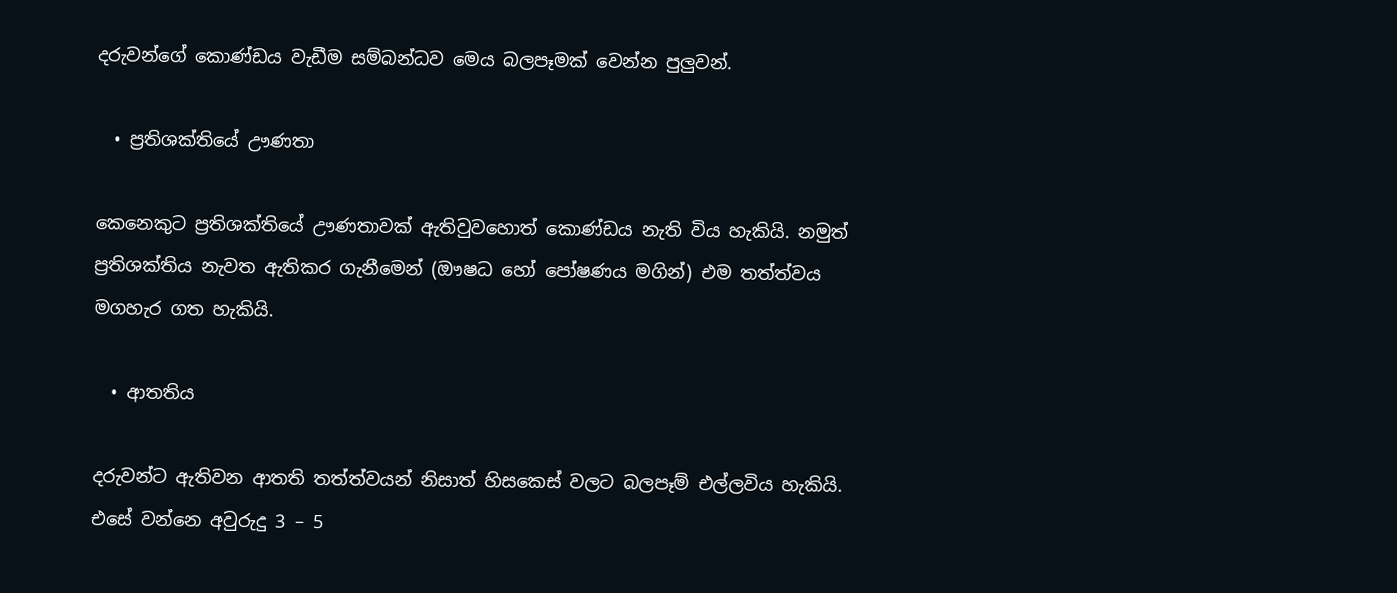දරුවන්ගේ කොණ්ඩය වැඩීම සම්බන්ධව මෙය බලපෑමක් වෙන්න පුලුවන්.

  • ප්‍රතිශක්තියේ ඌණතා

කෙනෙකුට ප්‍රතිශක්තියේ ඌණතාවක් ඇතිවුවහොත් කොණ්ඩය නැති විය හැකියි. නමුත් ප්‍රතිශක්තිය නැවත ඇතිකර ගැනීමෙන් (ඖෂධ හෝ පෝෂණය මගින්) එම තත්ත්වය මගහැර ගත හැකියි.

  • ආතතිය

දරුවන්ට ඇතිවන ආතති තත්ත්වයන් නිසාත් හිසකෙස් වලට බලපෑම් එල්ලවිය හැකියි. එසේ වන්නෙ අවුරුදු 3 – 5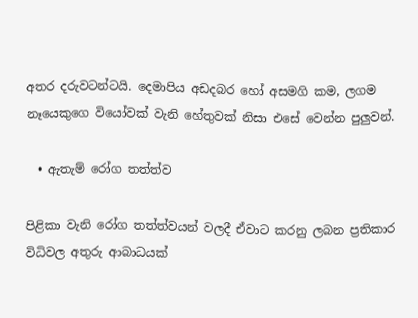අතර දරුවටන්ටයි. දෙමාපිය අඩදබර හෝ අසමගි කම, ලගම නෑයෙකුගෙ වියෝවක් වැනි හේතුවක් නිසා එසේ වෙන්න පුලුවන්.

  • ඇතැම් රෝග තත්ත්ව

පිළිකා වැනි රෝග තත්ත්වයන් වලදී ඒවාට කරනු ලබන ප්‍රතිකාර විධිවල අතුරු ආබාධයක්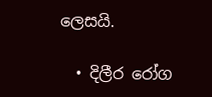ලෙසයි.

  • දිලීර රෝග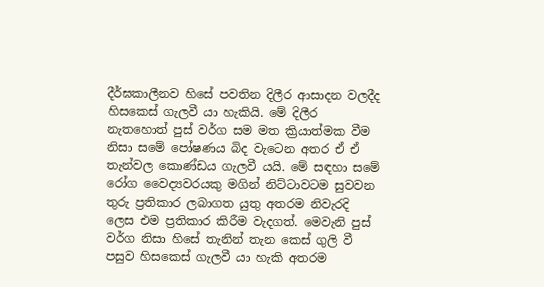දීර්ඝකාලීනව හිසේ පවතින දිලීර ආසාදන වලදීද හිසකෙස් ගැලවී යා හැකියි. මේ දිලීර නැතහොත් පුස් වර්ග සම මත ක්‍රියාත්මක වීම නිසා සමේ පෝෂණය බිද වැටෙන අතර ඒ ඒ තැන්වල කොණ්ඩය ගැලවී යයි. මේ සඳහා සමේ රෝග වෛද්‍යවරයකු මගින් නිට්ටාවටම සුවවන තුරු ප්‍රතිකාර ලබාගත යුතු අතරම නිවැරදි ලෙස එම ප්‍රතිකාර කිරීම වැදගත්. මෙවැනි පුස් වර්ග නිසා හිසේ තැනින් තැන කෙස් ගුලි වී පසුව හිසකෙස් ගැලවී යා හැකි අතරම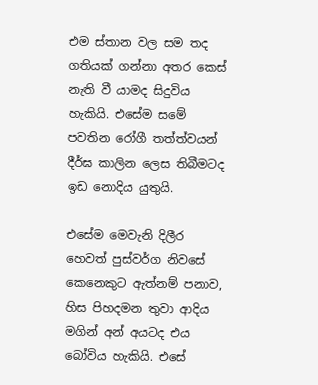එම ස්තාන වල සම තද ගතියක් ගන්නා අතර කෙස් නැති වී යාමද සිදුවිය හැකියි. එසේම සමේ පවතින රෝගී තත්ත්වයන් දීර්ඝ කාලින ලෙස තිබීමටද ඉඩ නොදිය යුතුයි.

එසේම මෙවැනි දිලීර හෙවත් පුස්වර්ග නිවසේ කෙනෙකුට ඇත්නම් පනාව, හිස පිහදමන තුවා ආදිය මගින් අන් අයටද එය බෝවිය හැකියි. එසේ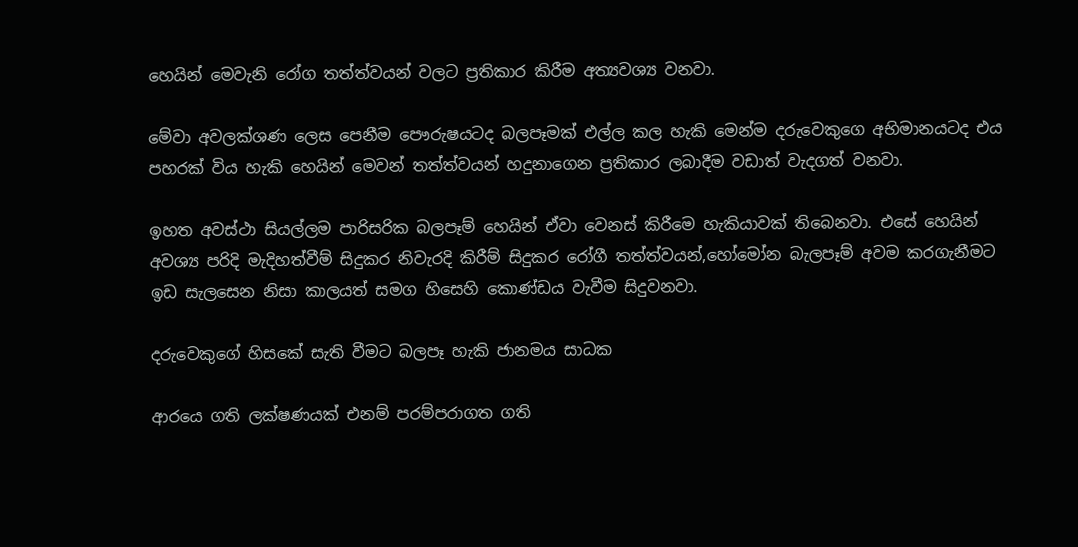හෙයින් මෙවැනි රෝග තත්ත්වයන් වලට ප්‍රතිකාර කිරීම අත්‍යවශ්‍ය වනවා.

මේවා අවලක්ශණ ලෙස පෙනීම පෞරුෂයටද බලපෑමක් එල්ල කල හැකි මෙන්ම දරුවෙකුගෙ අභිමානයටද එය පහරක් විය හැකි හෙයින් මෙවන් තත්ත්වයන් හදුනාගෙන ප්‍රතිකාර ලබාදීම වඩාත් වැදගත් වනවා.

ඉහත අවස්‍ථා සියල්ලම පාරිසරික බලපෑම් හෙයින් ඒවා වෙනස් කිරීමෙ හැකියාවක් තිබෙනවා. එසේ හෙයින් අවශ්‍ය පරිදි මැදිහත්වීම් සිදුකර නිවැරදි කිරීම් සිදුකර රෝගී තත්ත්වයන්,හෝමෝන බැලපෑම් අවම කරගැනීමට ඉඩ සැලසෙන නිසා කාලයත් සමග හිසෙහි කොණ්ඩය වැවීම සිදුවනවා.

දරුවෙකුගේ හිසකේ සැති වීමට බලපෑ හැකි ජානමය සාධක

ආරයෙ ගති ලක්ෂණයක් එනම් පරම්පරාගත ගති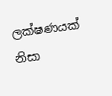ලක්ෂණයක් නිසා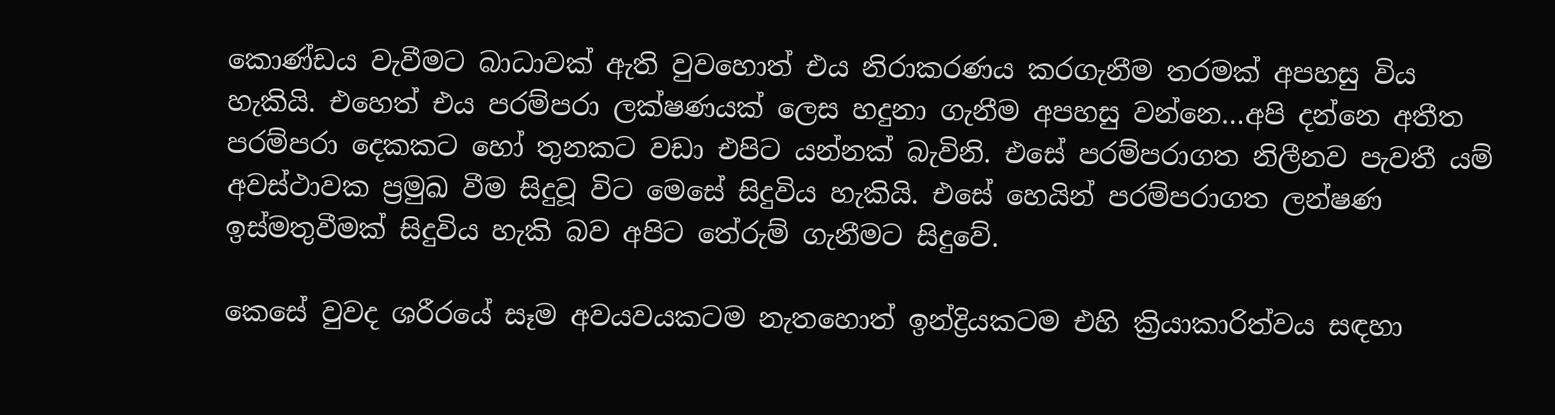කොණ්ඩය වැවීමට බාධාවක් ඇති වුවහොත් එය නිරාකරණය කරගැනීම තරමක් අපහසු විය හැකියි. එහෙත් එය පරම්පරා ලක්ෂණයක් ලෙස හදුනා ගැනීම අපහසු වන්නෙ…අපි දන්නෙ අතීත පරම්පරා දෙකකට හෝ තුනකට වඩා එපිට යන්නක් බැවිනි. එසේ පරම්පරාගත නිලීනව පැවතී යම් අවස්ථාවක ප්‍රමුඛ වීම සිදුවූ විට මෙසේ සිදුවිය හැකියි. එසේ හෙයින් පරම්පරාගත ලන්ෂණ ඉස්මතුවීමක් සිදුවිය හැකි බව අපිට තේරුම් ගැනීමට සිදුවේ.

කෙසේ වුවද ශරීරයේ සෑම අවයවයකටම නැතහොත් ඉන්ද්‍රියකටම එහි ක්‍රියාකාරිත්වය සඳහා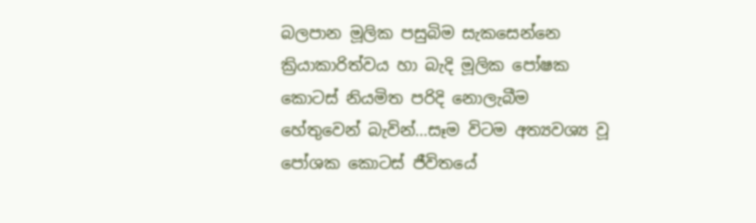බලපාන මූලික පසුබිම සැකසෙන්නෙ ක්‍රියාකාරිත්වය හා බැදි මූලික පෝෂක කොටස් නියමිත පරිදි නොලැබීම හේතුවෙන් බැවින්…සෑම විටම අත්‍යවශ්‍ය වූ පෝශක කොටස් ජීවිතයේ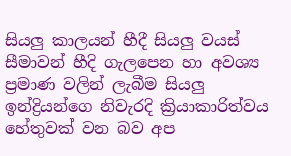සියලු කාලයන් හීදී සියලු වයස් සීමාවන් හීදි ගැලපෙන හා අවශ්‍ය ප්‍රමාණ වලින් ලැබීම සියලු ඉන්ද්‍රියන්ගෙ නිවැරදි ක්‍රියාකාරිත්වය හේතුවක් වන බව අප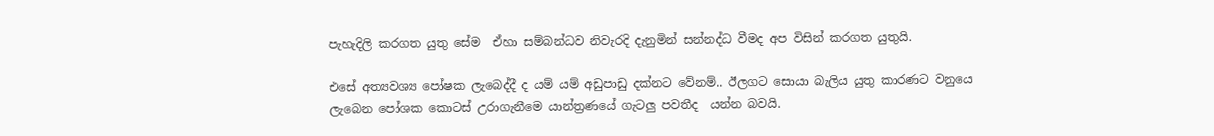පැහැදිලි කරගත යුතු සේම  ඒහා සම්බන්ධව නිවැරදි දැනුමින් සන්නද්ධ වීමද අප විසින් කරගත යුතුයි.

එසේ අත්‍යවශ්‍ය පෝෂක ලැබෙද්දී ද යම් යම් අඩුපාඩු දක්නට වේනම්.. ඊලගට සොයා බැලිය යුතු කාරණට වනුයෙ ලැබෙන පෝශක කොටස් උරාගැනීමෙ යාන්ත්‍රණයේ ගැටලු පවතීද  යන්න බවයි.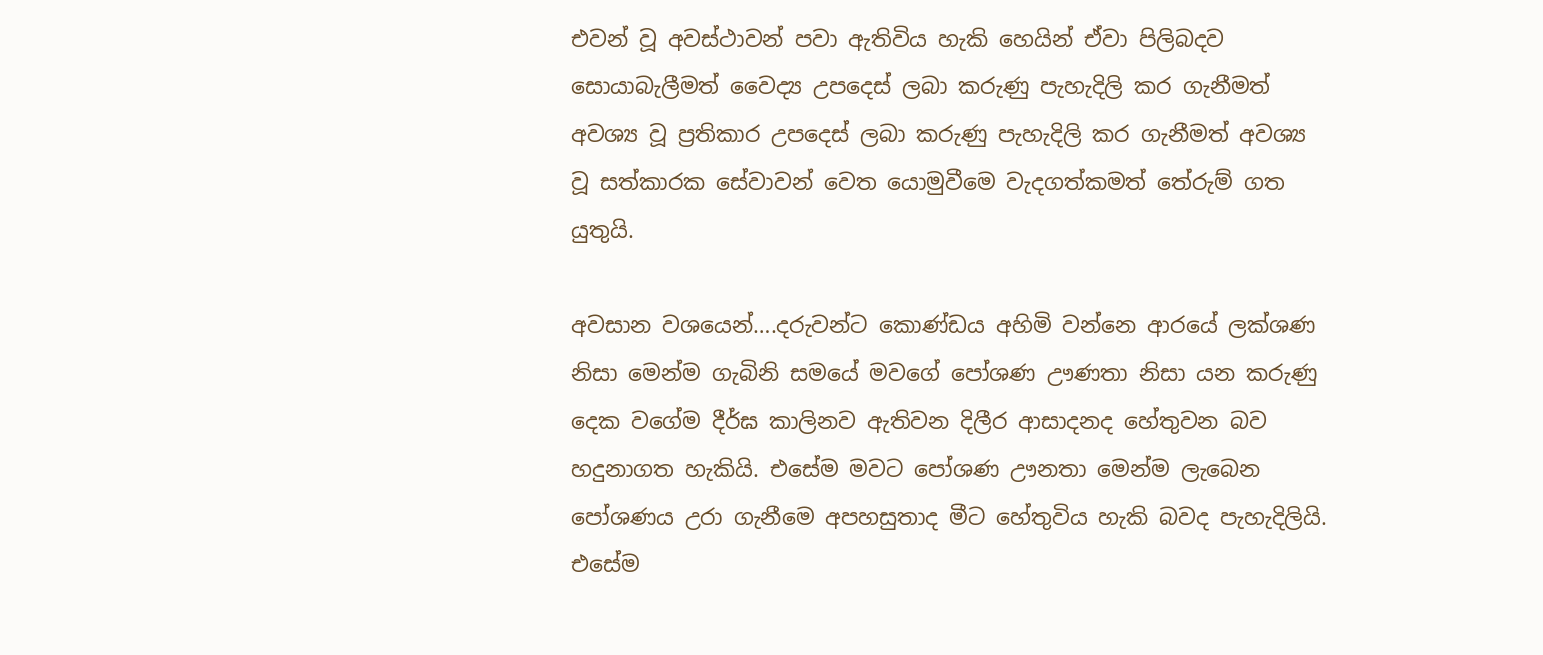එවන් වූ අවස්ථාවන් පවා ඇතිවිය හැකි හෙයින් ඒවා පිලිබදව සොයාබැලීමත් වෛද්‍ය උපදෙස් ලබා කරුණු පැහැදිලි කර ගැනීමත් අවශ්‍ය වූ ප්‍රතිකාර උපදෙස් ලබා කරුණු පැහැදිලි කර ගැනීමත් අවශ්‍ය වූ සත්කාරක සේවාවන් වෙත යොමුවීමෙ වැදගත්කමත් තේරුම් ගත යුතුයි.

අවසාන වශයෙන්….දරුවන්ට කොණ්ඩය අහිමි වන්නෙ ආරයේ ලක්ශණ නිසා මෙන්ම ගැබිනි සමයේ මවගේ පෝශණ ඌණතා නිසා යන කරුණු දෙක වගේම දීර්ඝ කාලිනව ඇතිවන දිලීර ආසාදනද හේතුවන බව හදුනාගත හැකියි. එසේම මවට පෝශණ ඌනතා මෙන්ම ලැබෙන පෝශණය උරා ගැනීමෙ අපහසුතාද මීට හේතුවිය හැකි බවද පැහැදිලියි. එසේම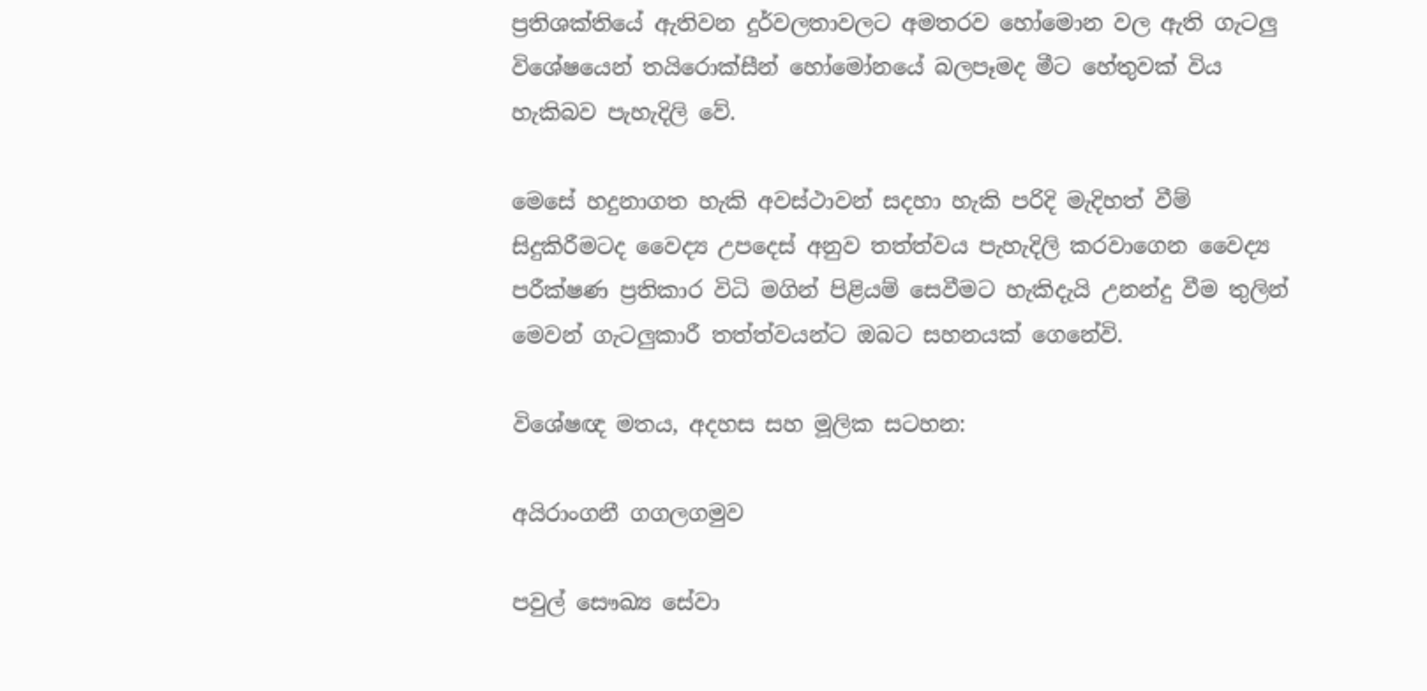ප්‍රතිශක්තියේ ඇතිවන දුර්වලතාවලට අමතරව හෝමොන වල ඇති ගැටලු විශේෂයෙන් තයිරොක්සීන් හෝමෝනයේ බලපෑමද මීට හේතුවක් විය හැකිබව පැහැදිලි වේ.

මෙසේ හදුනාගත හැකි අවස්ථාවන් සදහා හැකි පරිදි මැදිහත් වීම් සිදුකිරීමටද වෛද්‍ය උපදෙස් අනුව තත්ත්වය පැහැදිලි කරවාගෙන වෛද්‍ය පරීක්ෂණ ප්‍රතිකාර විධි මගින් පිළියම් සෙවීමට හැකිදැයි උනන්දු වීම තුලින් මෙවන් ගැටලුකාරී තත්ත්වයන්ට ඔබට සහනයක් ගෙනේවි.

විශේෂඥ මතය, අදහස සහ මූලික සටහන:

අයිරාංගනී ගගලගමුව

පවුල් සෞඛ්‍ය සේවා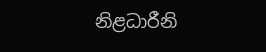නිළධාරීනි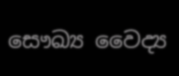සෞඛ්‍ය වෛද්‍ය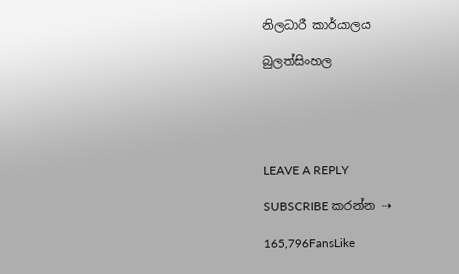නිලධාරී කාර්යාලය

බුලත්සිංහල





LEAVE A REPLY

SUBSCRIBE කරන්න ⇢

165,796FansLike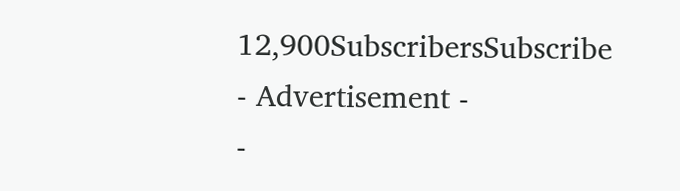12,900SubscribersSubscribe
- Advertisement -
-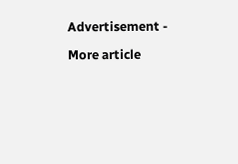Advertisement -

More article